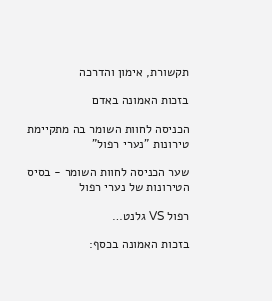תקשורת, אימון והדרכה

בזכות האמונה באדם

הכניסה לחוות השומר בה מתקיימת טירונות "נערי רפול"

שער הכניסה לחוות השומר - בסיס הטירונות של נערי רפול

רפול VS גלנט…

בזכות האמונה בכסף: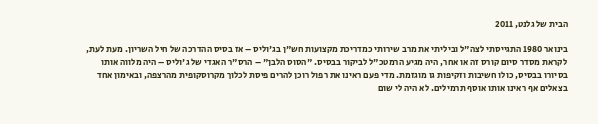הבית של גלנט, 2011

בינואר 1980 התגייסתי לצה"ל וביליתי את מרב שירותי כמדריכת מקצועות חש"ן בג'וליס – אז בסיס ההדרכה של חיל השריון. מעת לעת, לקראת מסדר סיום קורס זה או אחר, היה מגיע הרמטכ"ל לביקור בבסיס. "הסוס הלבן" – הרס"ר האגדי של ג'וליס – היה מלווה אותו בסיורו בבסיס, כולו חשיבות וזקיפות גו מוגזמת. מדי פעם ראינו את רפול רוכן להרים פיסת לכלוך מקרוסקופית מהרצפה, ובאימון אחד בצאלים אף ראינו אותו אוסף תרמילים. לא היה לי שום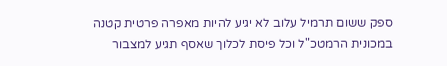ספק ששום תרמיל עלוב לא יגיע להיות מאפרה פרטית קטנה במכונית הרמטכ"ל וכל פיסת לכלוך שאסף תגיע למצבור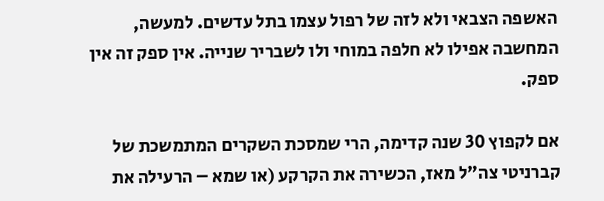האשפה הצבאי ולא לזה של רפול עצמו בתל עדשים. למעשה, המחשבה אפילו לא חלפה במוחי ולו לשבריר שנייה. אין ספק זה אין ספק.

אם לקפוץ 30 שנה קדימה, הרי שמסכת השקרים המתמשכת של קברניטי צה"ל מאז, הכשירה את הקרקע (או שמא – הרעילה את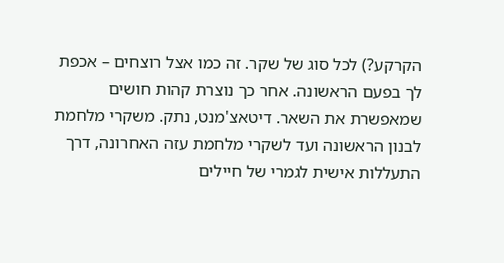הקרקע?) לכל סוג של שקר. זה כמו אצל רוצחים – אכפת לך בפעם הראשונה. אחר כך נוצרת קהות חושים שמאפשרת את השאר. דיטאצ'מנט, נתק. משקרי מלחמת לבנון הראשונה ועד לשקרי מלחמת עזה האחרונה, דרך התעללות אישית לגמרי של חיילים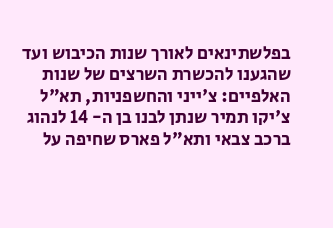בפלשתינאים לאורך שנות הכיבוש ועד שהגענו להכשרת השרצים של שנות האלפיים: צ'ייני והחשפניות, תא"ל צ'יקו תמיר שנתן לבנו בן ה- 14 לנהוג ברכב צבאי ותא"ל פארס שחיפה על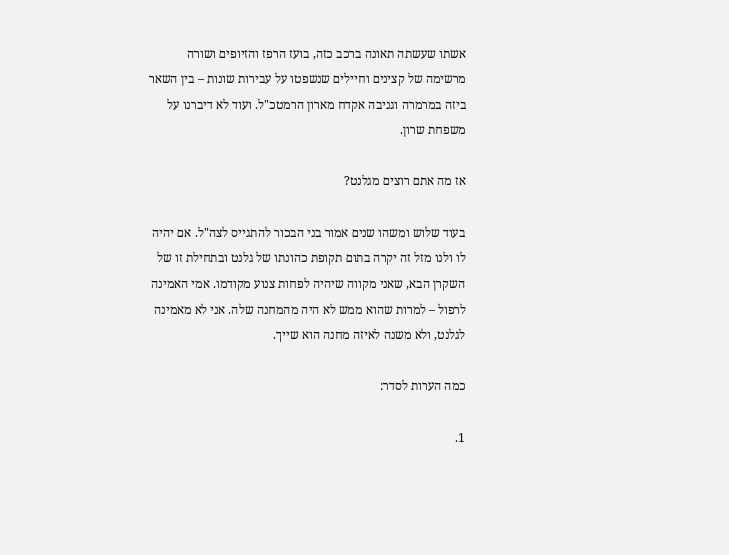אשתו שעשתה תאונה ברכב כזה, בועז הרפז והזיופים ושורה מרשימה של קצינים וחיילים שנשפטו על עבירות שונות – בין השאר ביזה במרמרה וגניבה אקדח מארון הרמטכ"ל. ועוד לא דיברנו על משפחת שרון.

אז מה אתם רוצים מגלנט?

בעוד שלוש ומשהו שנים אמור בני הבכור להתגייס לצה"ל. אם יהיה לו ולנו מזל זה יקרה בתום תקופת כהונתו של גלנט ובתחילת זו של השקרן הבא, שאני מקווה שיהיה לפחות צנוע מקודמו. אמי האמינה לרפול – למרות שהוא ממש לא היה מהמחנה שלה. אני לא מאמינה לגלנט, ולא משנה לאיזה מחנה הוא שייך.

כמה הערות לסדר:

1.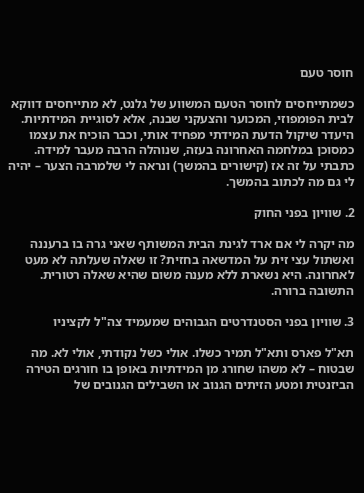חוסר טעם

כשמתייחסים לחוסר הטעם המשווע של גלנט, לא מתייחסים דווקא לבית הפומפוזי, המכוער והצעקני שבנה, אלא לסוגיית המידתיות. היעדר שיקול הדעת המידתי מפחיד אותי, וכבר הוכיח את עצמו כמסוכן במלחמה האחרונה בעזה, שנוהלה הרבה מעבר למידה. כתבתי על זה אז (קישורים בהמשך) ונראה לי שלמרבה הצער – יהיה לי גם מה לכתוב בהמשך.

2. שוויון בפני החוק

מה יקרה לי אם ארד לגינת הבית המשותף שאני גרה בו ברעננה ואשתול עצי זית על המדשאה בחזית? זו שאלה שעלתה לא מעט לאחרונה. היא נשארת ללא מענה משום שהיא שאלה רטורית. התשובה ברורה.

3. שוויון בפני הסטנדרטים הגבוהים שמעמיד צה"ל לקציניו

תא"ל פארס ותא"ל תמיר כשלו. אולי כשל נקודתי, אולי לא. מה שבטוח – לא משהו שחורג מן המידתיות באופן בו חורגים הטירה הביזנטית ומטע הזיתים הגנוב או השבילים הגנובים של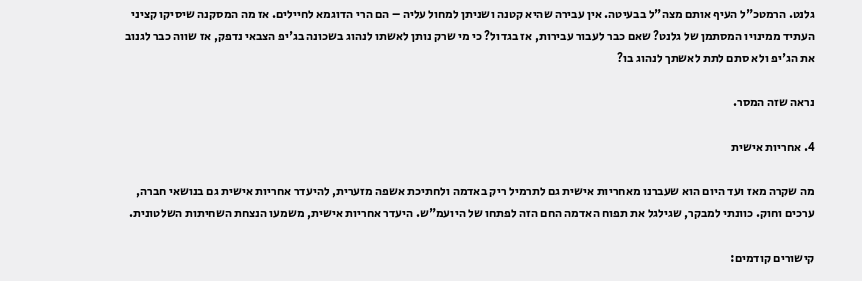גלנט. הרמטכ"ל העיף אותם מצה"ל בבעיטה. אין עבירה שהיא קטנה ושניתן למחול עליה – הם הרי הדוגמא לחיילים. אז מה המסקנה שיסיקו קציני העתיד ממינויו המסתמן של גלנט? שאם כבר לעבור עבירות, אז בגדול? כי מי שרק נותן לאשתו לנהוג בשכונה בג'יפ הצבאי נדפק, אז שווה כבר לגנוב את הג'יפ ולא סתם לתת לאשתך לנהוג בו?

נראה שזה המסר.

4. אחריות אישית

מה שקרה מאז ועד היום הוא שעברנו מאחריות אישית גם לתרמיל ריק באדמה ולחתיכת אשפה מזערית, להיעדר אחריות אישית גם בנושאי חברה, ערכים וחוק. כוונתי למבקר, שגילגל את תפוח האדמה החם הזה לפתחו של היועמ"ש. היעדר אחריות אישית, משמעו הנצחת השחיתות השלטונית.

קישורים קודמים: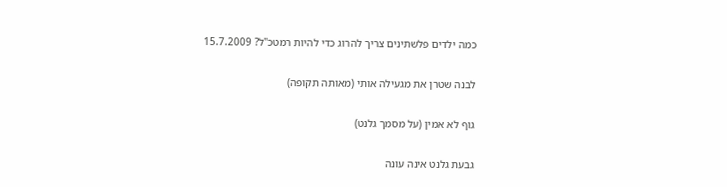כמה ילדים פלשתינים צריך להרוג כדי להיות רמטכ"ל? 15.7.2009

לבנה שטרן את מגעילה אותי (מאותה תקופה)

גוף לא אמין (על מסמך גלנט)

גבעת גלנט אינה עונה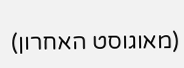(מאוגוסט האחרון)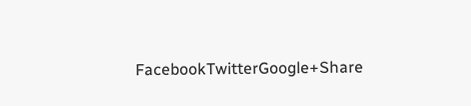FacebookTwitterGoogle+Share